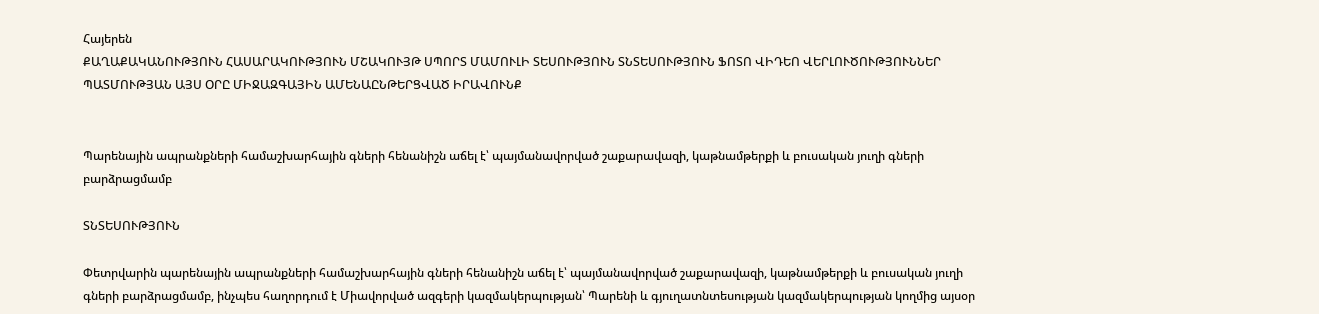Հայերեն
ՔԱՂԱՔԱԿԱՆՈՒԹՅՈՒՆ ՀԱՍԱՐԱԿՈՒԹՅՈՒՆ ՄՇԱԿՈՒՅԹ ՍՊՈՐՏ ՄԱՄՈՒԼԻ ՏԵՍՈՒԹՅՈՒՆ ՏՆՏԵՍՈՒԹՅՈՒՆ ՖՈՏՈ ՎԻԴԵՈ ՎԵՐԼՈՒԾՈՒԹՅՈՒՆՆԵՐ ՊԱՏՄՈՒԹՅԱՆ ԱՅՍ ՕՐԸ ՄԻՋԱԶԳԱՅԻՆ ԱՄԵՆԱԸՆԹԵՐՑՎԱԾ ԻՐԱՎՈՒՆՔ


Պարենային ապրանքների համաշխարհային գների հենանիշն աճել է՝ պայմանավորված շաքարավազի, կաթնամթերքի և բուսական յուղի գների բարձրացմամբ

ՏՆՏԵՍՈՒԹՅՈՒՆ

Փետրվարին պարենային ապրանքների համաշխարհային գների հենանիշն աճել է՝ պայմանավորված շաքարավազի, կաթնամթերքի և բուսական յուղի գների բարձրացմամբ, ինչպես հաղորդում է Միավորված ազգերի կազմակերպության՝ Պարենի և գյուղատնտեսության կազմակերպության կողմից այսօր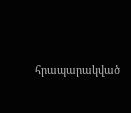հրապարակված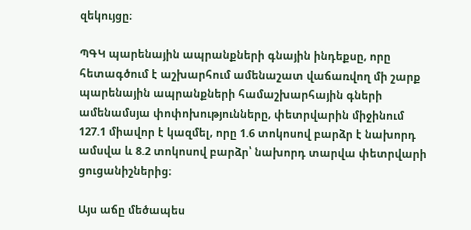զեկույցը։

ՊԳԿ պարենային ապրանքների գնային ինդեքսը, որը հետագծում է աշխարհում ամենաշատ վաճառվող մի շարք պարենային ապրանքների համաշխարհային գների ամենամսյա փոփոխությունները, փետրվարին միջինում 127.1 միավոր է կազմել, որը 1.6 տոկոսով բարձր է նախորդ ամսվա և 8.2 տոկոսով բարձր՝ նախորդ տարվա փետրվարի ցուցանիշներից։

Այս աճը մեծապես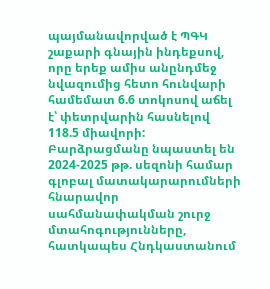պայմանավորված է ՊԳԿ շաքարի գնային ինդեքսով, որը երեք ամիս անընդմեջ նվազումից հետո հունվարի համեմատ 6.6 տոկոսով աճել է՝ փետրվարին հասնելով 118.5 միավորի: Բարձրացմանը նպաստել են 2024-2025 թթ. սեզոնի համար գլոբալ մատակարարումների հնարավոր սահմանափակման շուրջ մտահոգությունները, հատկապես Հնդկաստանում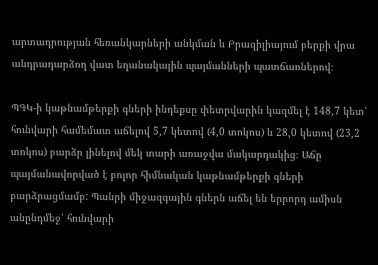արտադրության հեռանկարների անկման և Բրազիլիայում բերքի վրա անդրադարձող վատ եղանակային պայմանների պատճառներով։

ՊԳԿ-ի կաթնամթերքի գների ինդեքսը փետրվարին կազմել է 148,7 կետ՝ հունվարի համեմատ աճելով 5,7 կետով (4,0 տոկոս) և 28,0 կետով (23,2 տոկոս) բարձր լինելով մեկ տարի առաջվա մակարդակից։ Աճը պայմանավորված է բոլոր հիմնական կաթնամթերքի գների բարձրացմամբ: Պանրի միջազգային գներն աճել են երրորդ ամիսն անընդմեջ՝ հունվարի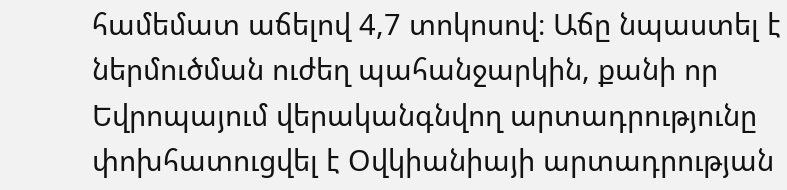համեմատ աճելով 4,7 տոկոսով։ Աճը նպաստել է ներմուծման ուժեղ պահանջարկին, քանի որ Եվրոպայում վերականգնվող արտադրությունը փոխհատուցվել է Օվկիանիայի արտադրության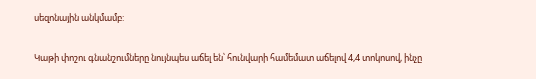սեզոնային անկմամբ:

Կաթի փոշու գնանշումները նույնպես աճել են՝ հունվարի համեմատ աճելով 4,4 տոկոսով, ինչը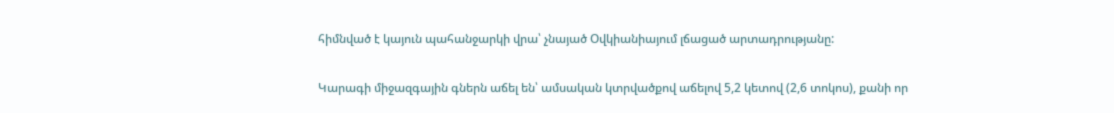հիմնված է կայուն պահանջարկի վրա՝ չնայած Օվկիանիայում լճացած արտադրությանը:

Կարագի միջազգային գներն աճել են՝ ամսական կտրվածքով աճելով 5,2 կետով (2,6 տոկոս), քանի որ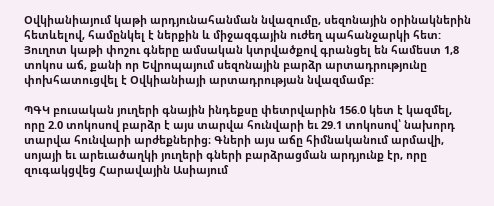Օվկիանիայում կաթի արդյունահանման նվազումը, սեզոնային օրինակներին հետևելով, համընկել է ներքին և միջազգային ուժեղ պահանջարկի հետ: Յուղոտ կաթի փոշու գները ամսական կտրվածքով գրանցել են համեստ 1,8 տոկոս աճ, քանի որ Եվրոպայում սեզոնային բարձր արտադրությունը փոխհատուցվել է Օվկիանիայի արտադրության նվազմամբ:

ՊԳԿ բուսական յուղերի գնային ինդեքսը փետրվարին 156.0 կետ է կազմել, որը 2.0 տոկոսով բարձր է այս տարվա հունվարի եւ 29.1 տոկոսով՝ նախորդ տարվա հունվարի արժեքներից։ Գների այս աճը հիմնականում արմավի, սոյայի եւ արեւածաղկի յուղերի գների բարձրացման արդյունք էր, որը զուգակցվեց Հարավային Ասիայում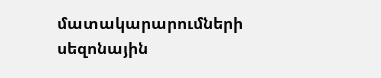մատակարարումների սեզոնային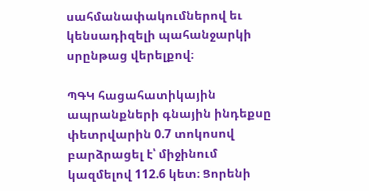սահմանափակումներով եւ կենսադիզելի պահանջարկի սրընթաց վերելքով։

ՊԳԿ հացահատիկային ապրանքների գնային ինդեքսը փետրվարին 0.7 տոկոսով բարձրացել է՝ միջինում կազմելով 112.6 կետ։ Ցորենի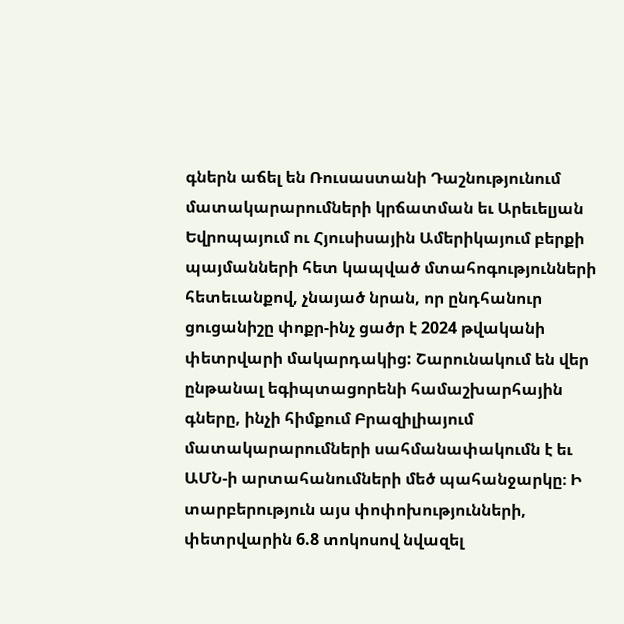գներն աճել են Ռուսաստանի Դաշնությունում մատակարարումների կրճատման եւ Արեւելյան Եվրոպայում ու Հյուսիսային Ամերիկայում բերքի պայմանների հետ կապված մտահոգությունների հետեւանքով, չնայած նրան, որ ընդհանուր ցուցանիշը փոքր-ինչ ցածր է 2024 թվականի փետրվարի մակարդակից: Շարունակում են վեր ընթանալ եգիպտացորենի համաշխարհային գները, ինչի հիմքում Բրազիլիայում մատակարարումների սահմանափակումն է եւ ԱՄՆ-ի արտահանումների մեծ պահանջարկը։ Ի տարբերություն այս փոփոխությունների, փետրվարին 6.8 տոկոսով նվազել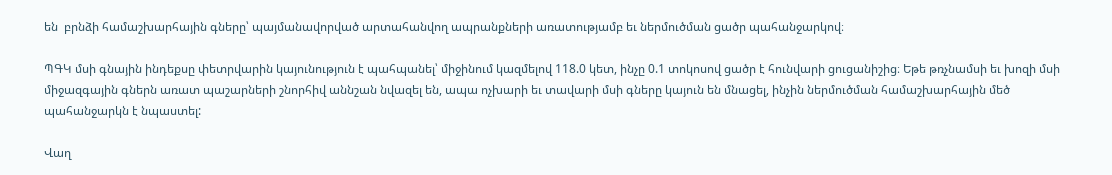են  բրնձի համաշխարհային գները՝ պայմանավորված արտահանվող ապրանքների առատությամբ եւ ներմուծման ցածր պահանջարկով։

ՊԳԿ մսի գնային ինդեքսը փետրվարին կայունություն է պահպանել՝ միջինում կազմելով 118.0 կետ, ինչը 0.1 տոկոսով ցածր է հունվարի ցուցանիշից։ Եթե թռչնամսի եւ խոզի մսի միջազգային գներն առատ պաշարների շնորհիվ աննշան նվազել են, ապա ոչխարի եւ տավարի մսի գները կայուն են մնացել, ինչին ներմուծման համաշխարհային մեծ պահանջարկն է նպաստել:

Վաղ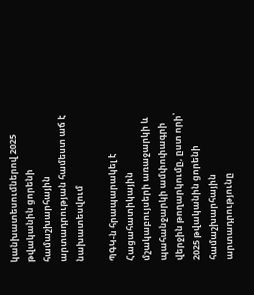կանխատեսումներով 2025 թվականին ցորենի համաշխարհային արտադրության համեստ աճ է նախատեսվում

ՊԳԿ-ն հրապարակել է Հացահատիկային մշակաբույսերի առաջարկի և պահանջարկի ամփոփագրի վերջին թողարկումը, ըստ որի՝ 2025 թվականին ցորենի համաշխարհային արտադրությունը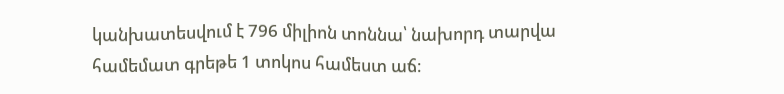կանխատեսվում է 796 միլիոն տոննա՝ նախորդ տարվա համեմատ գրեթե 1 տոկոս համեստ աճ։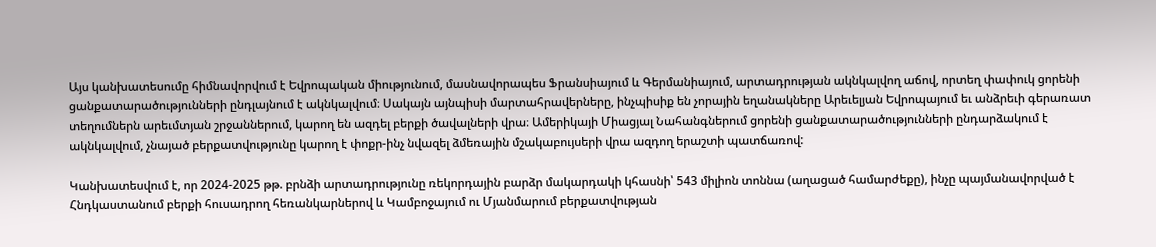Այս կանխատեսումը հիմնավորվում է Եվրոպական միությունում, մասնավորապես Ֆրանսիայում և Գերմանիայում, արտադրության ակնկալվող աճով, որտեղ փափուկ ցորենի ցանքատարածությունների ընդլայնում է ակնկալվում։ Սակայն այնպիսի մարտահրավերները, ինչպիսիք են չորային եղանակները Արեւելյան Եվրոպայում եւ անձրեւի գերառատ տեղումներն արեւմտյան շրջաններում, կարող են ազդել բերքի ծավալների վրա։ Ամերիկայի Միացյալ Նահանգներում ցորենի ցանքատարածությունների ընդարձակում է ակնկալվում, չնայած բերքատվությունը կարող է փոքր-ինչ նվազել ձմեռային մշակաբույսերի վրա ազդող երաշտի պատճառով:

Կանխատեսվում է, որ 2024-2025 թթ. բրնձի արտադրությունը ռեկորդային բարձր մակարդակի կհասնի՝ 543 միլիոն տոննա (աղացած համարժեքը), ինչը պայմանավորված է Հնդկաստանում բերքի հուսադրող հեռանկարներով և Կամբոջայում ու Մյանմարում բերքատվության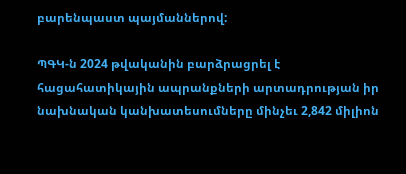բարենպաստ պայմաններով:

ՊԳԿ-ն 2024 թվականին բարձրացրել է հացահատիկային ապրանքների արտադրության իր նախնական կանխատեսումները մինչեւ 2,842 միլիոն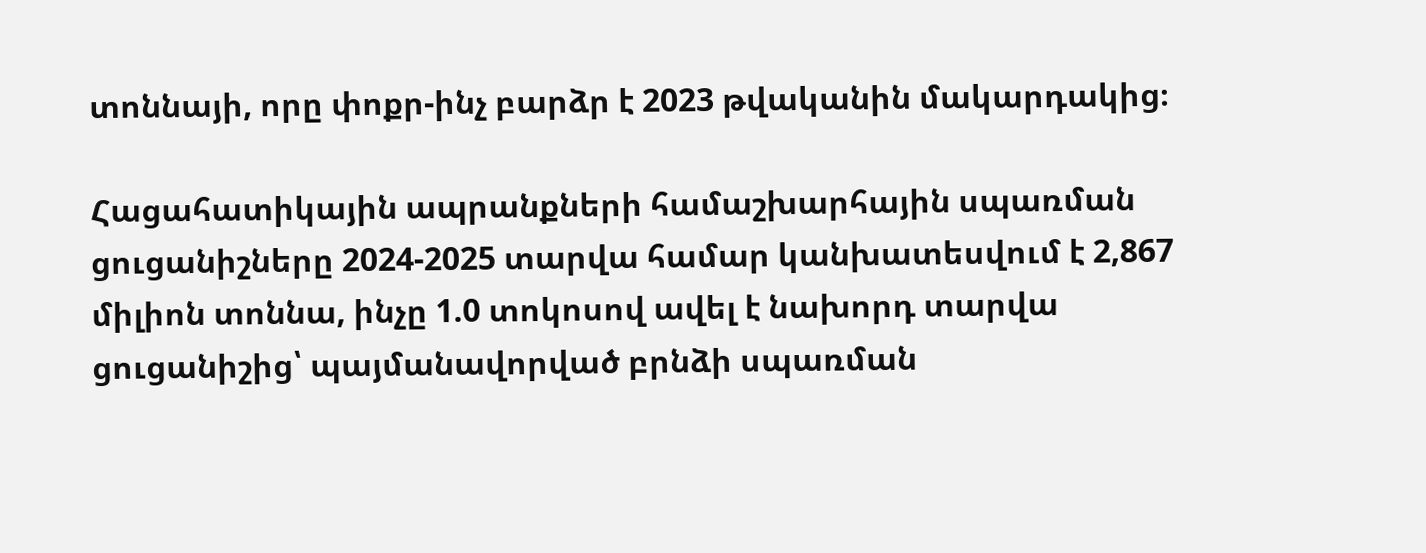տոննայի, որը փոքր-ինչ բարձր է 2023 թվականին մակարդակից։

Հացահատիկային ապրանքների համաշխարհային սպառման ցուցանիշները 2024-2025 տարվա համար կանխատեսվում է 2,867 միլիոն տոննա, ինչը 1.0 տոկոսով ավել է նախորդ տարվա ցուցանիշից՝ պայմանավորված բրնձի սպառման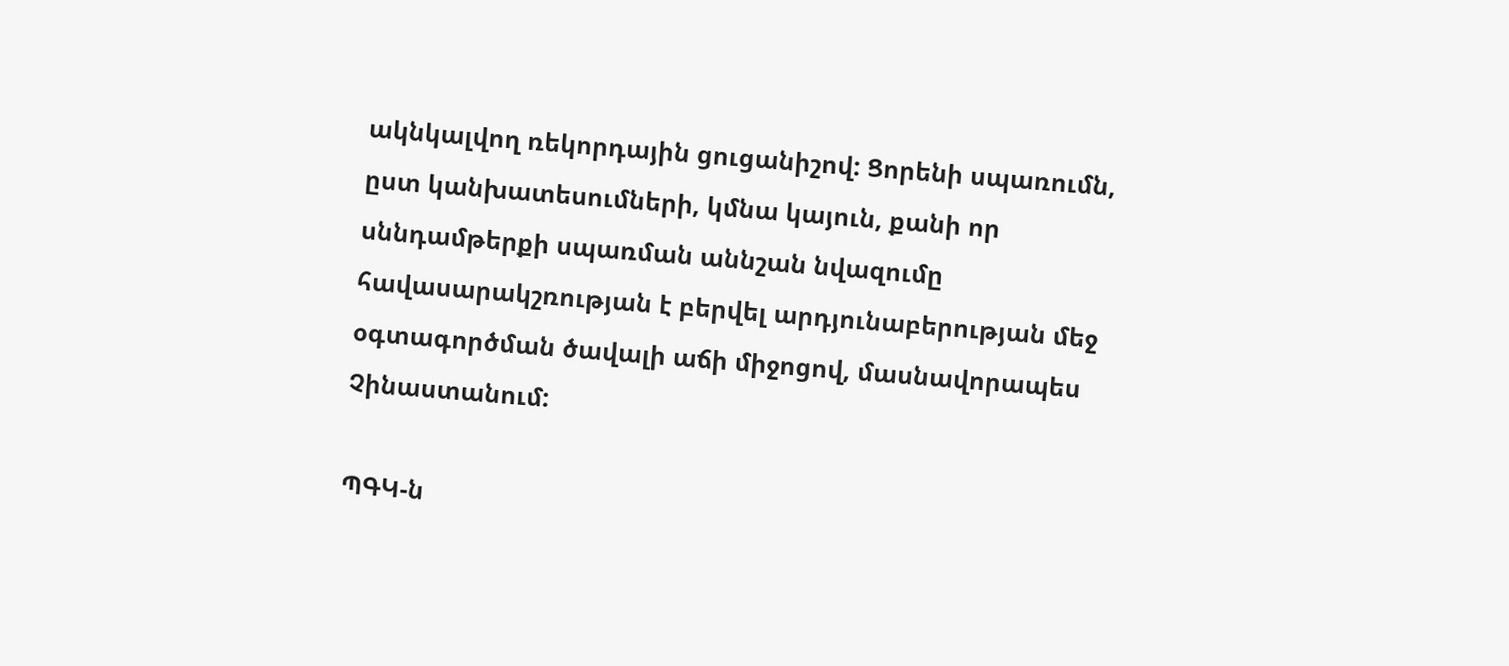ակնկալվող ռեկորդային ցուցանիշով: Ցորենի սպառումն, ըստ կանխատեսումների, կմնա կայուն, քանի որ սննդամթերքի սպառման աննշան նվազումը հավասարակշռության է բերվել արդյունաբերության մեջ օգտագործման ծավալի աճի միջոցով, մասնավորապես Չինաստանում:

ՊԳԿ-ն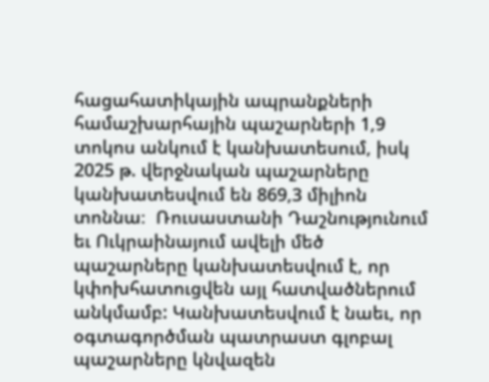հացահատիկային ապրանքների համաշխարհային պաշարների 1,9 տոկոս անկում է կանխատեսում, իսկ 2025 թ. վերջնական պաշարները կանխատեսվում են 869,3 միլիոն տոննա։  Ռուսաստանի Դաշնությունում եւ Ուկրաինայում ավելի մեծ պաշարները կանխատեսվում է, որ կփոխհատուցվեն այլ հատվածներում անկմամբ: Կանխատեսվում է նաեւ, որ օգտագործման պատրաստ գլոբալ պաշարները կնվազեն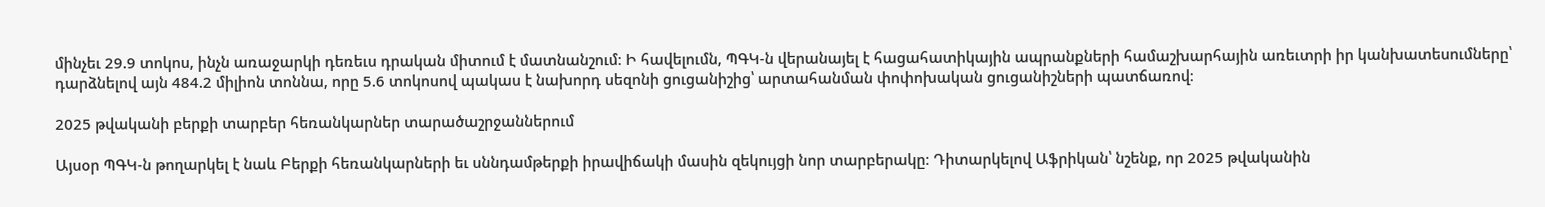մինչեւ 29.9 տոկոս, ինչն առաջարկի դեռեւս դրական միտում է մատնանշում։ Ի հավելումն, ՊԳԿ-ն վերանայել է հացահատիկային ապրանքների համաշխարհային առեւտրի իր կանխատեսումները՝ դարձնելով այն 484.2 միլիոն տոննա, որը 5.6 տոկոսով պակաս է նախորդ սեզոնի ցուցանիշից՝ արտահանման փոփոխական ցուցանիշների պատճառով։

2025 թվականի բերքի տարբեր հեռանկարներ տարածաշրջաններում

Այսօր ՊԳԿ-ն թողարկել է նաև Բերքի հեռանկարների եւ սննդամթերքի իրավիճակի մասին զեկույցի նոր տարբերակը։ Դիտարկելով Աֆրիկան՝ նշենք, որ 2025 թվականին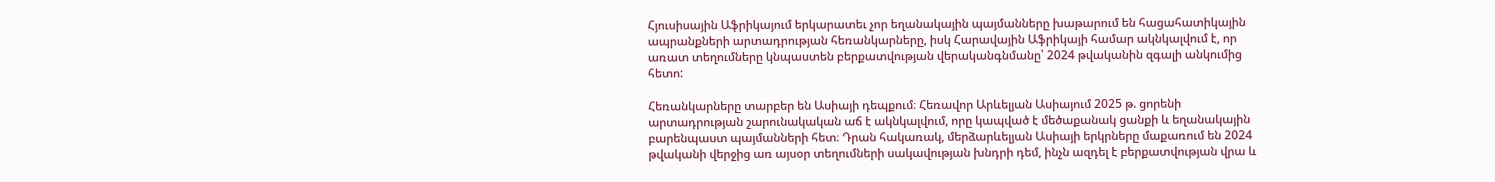Հյուսիսային Աֆրիկայում երկարատեւ չոր եղանակային պայմանները խաթարում են հացահատիկային ապրանքների արտադրության հեռանկարները, իսկ Հարավային Աֆրիկայի համար ակնկալվում է, որ առատ տեղումները կնպաստեն բերքատվության վերականգնմանը՝ 2024 թվականին զգալի անկումից հետո:

Հեռանկարները տարբեր են Ասիայի դեպքում։ Հեռավոր Արևելյան Ասիայում 2025 թ. ցորենի արտադրության շարունակական աճ է ակնկալվում, որը կապված է մեծաքանակ ցանքի և եղանակային բարենպաստ պայմանների հետ։ Դրան հակառակ, մերձարևելյան Ասիայի երկրները մաքառում են 2024 թվականի վերջից առ այսօր տեղումների սակավության խնդրի դեմ, ինչն ազդել է բերքատվության վրա և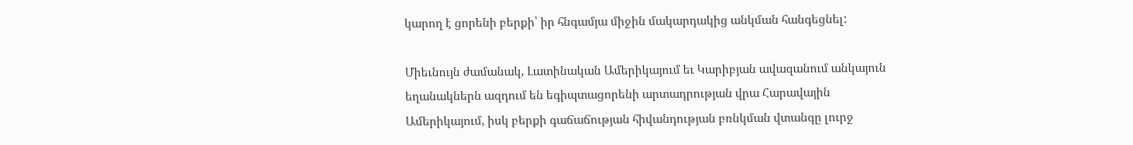կարող է ցորենի բերքի՝ իր հնգամյա միջին մակարդակից անկման հանգեցնել:

Միեւնույն ժամանակ, Լատինական Ամերիկայում եւ Կարիբյան ավազանում անկայուն եղանակներն ազդում են եգիպտացորենի արտադրության վրա Հարավային Ամերիկայում, իսկ բերքի գաճաճության հիվանդության բռնկման վտանգը լուրջ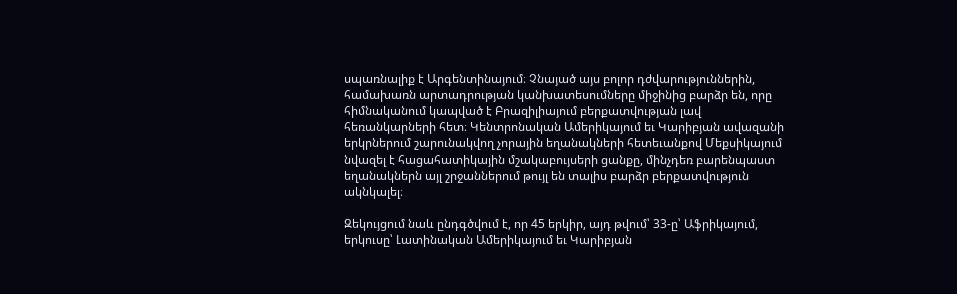սպառնալիք է Արգենտինայում։ Չնայած այս բոլոր դժվարություններին, համախառն արտադրության կանխատեսումները միջինից բարձր են, որը հիմնականում կապված է Բրազիլիայում բերքատվության լավ հեռանկարների հետ։ Կենտրոնական Ամերիկայում եւ Կարիբյան ավազանի երկրներում շարունակվող չորային եղանակների հետեւանքով Մեքսիկայում նվազել է հացահատիկային մշակաբույսերի ցանքը, մինչդեռ բարենպաստ եղանակներն այլ շրջաններում թույլ են տալիս բարձր բերքատվություն ակնկալել։

Զեկույցում նաև ընդգծվում է, որ 45 երկիր, այդ թվում՝ 33-ը՝ Աֆրիկայում, երկուսը՝ Լատինական Ամերիկայում եւ Կարիբյան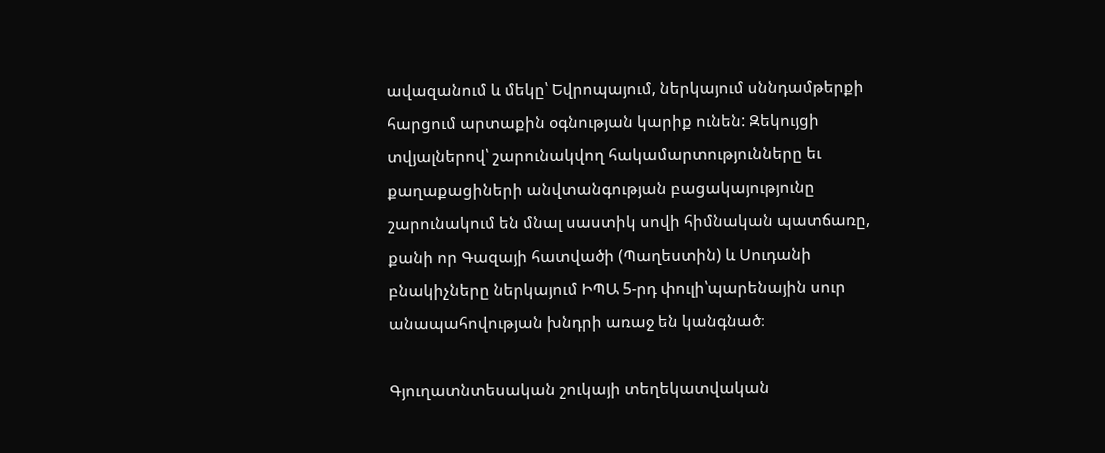ավազանում և մեկը՝ Եվրոպայում, ներկայում սննդամթերքի հարցում արտաքին օգնության կարիք ունեն: Զեկույցի տվյալներով՝ շարունակվող հակամարտությունները եւ քաղաքացիների անվտանգության բացակայությունը շարունակում են մնալ սաստիկ սովի հիմնական պատճառը, քանի որ Գազայի հատվածի (Պաղեստին) և Սուդանի բնակիչները ներկայում ԻՊԱ 5-րդ փուլի՝պարենային սուր անապահովության խնդրի առաջ են կանգնած։

Գյուղատնտեսական շուկայի տեղեկատվական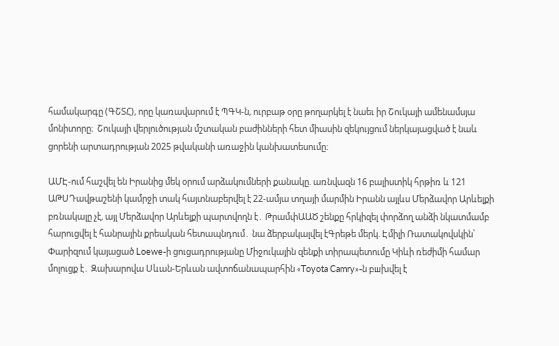համակարգը (ԳՇՏՀ), որը կառավարում է ՊԳԿ-ն, ուրբաթ օրը թողարկել է նաեւ իր Շուկայի ամենամսյա մոնիտորը։  Շուկայի վերլուծության մշտական բաժինների հետ միասին զեկույցում ներկայացված է նաև ցորենի արտադրության 2025 թվականի առաջին կանխատեսումը։

ԱՄԷ-ում հաշվել են Իրանից մեկ օրում արձակումների քանակը. առնվազն 16 բալիստիկ հրթիռ և 121 ԱԹՍԴավթաշենի կամրջի տակ հայտնաբերվել է 22-ամյա տղայի մարմին Իրանն այլևս Մերձավոր Արևելքի բռնակալը չէ, այլ Մերձավոր Արևելքի պարտվողն է․ ԹրամփԱԱԾ շենքը հրկիզել փորձող անձի նկատմամբ հարուցվել է հանրային քրեական հետապնդում․ նա ձերբակալվել էԳրեթե մերկ. Էմիլի Ռատակովսկին՝ Փարիզում կայացած Loewe-ի ցուցադրությանը Միջուկային զենքի տիրապետումը Կիևի ռեժիմի համար մոլուցք է․ Զախարովա Սևան-Երևան ավտոճանապարհին «Toyota Camry»-ն բшխվել է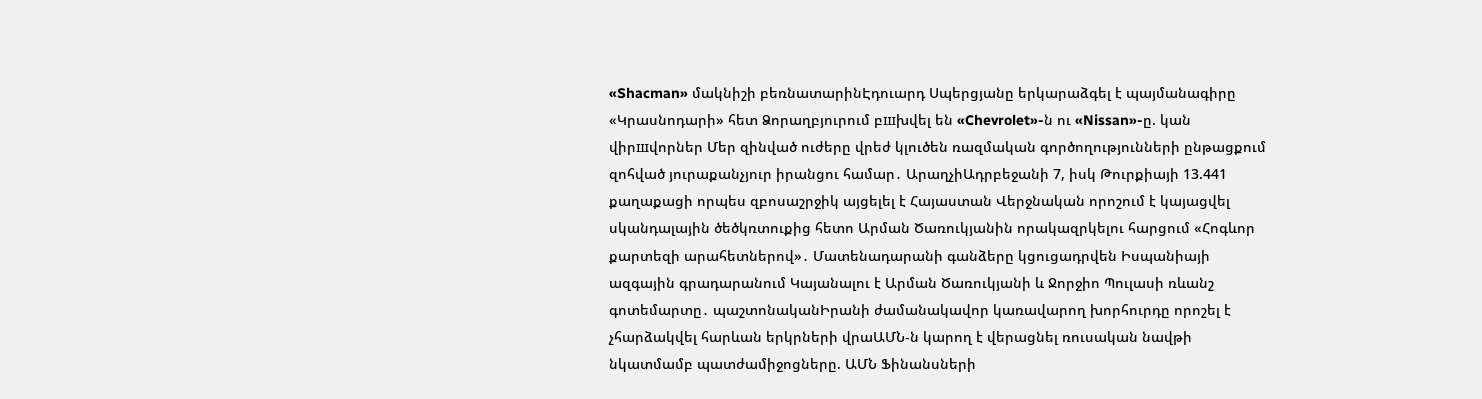«Shacman» մակնիշի բեռնատարինԷդուարդ Սպերցյանը երկարաձգել է պայմանագիրը «Կրասնոդարի» հետ Ձորաղբյուրում բшխվել են «Chevrolet»-ն ու «Nissan»-ը. կան վիրшվորներ Մեր զինված ուժերը վրեժ կլուծեն ռազմական գործողությունների ընթացքում զոհված յուրաքանչյուր իրանցու համար․ ԱրաղչիԱդրբեջանի 7, իսկ Թուրքիայի 13.441 քաղաքացի որպես զբոսաշրջիկ այցելել է Հայաստան Վերջնական որոշում է կայացվել սկանդալային ծեծկռտուքից հետո Արման Ծառուկյանին որակազրկելու հարցում «Հոգևոր քարտեզի արահետներով»․ Մատենադարանի գանձերը կցուցադրվեն Իսպանիայի ազգային գրադարանում Կայանալու է Արման Ծառուկյանի և Ջորջիո Պուլասի ռևանշ գոտեմարտը․ պաշտոնականԻրանի ժամանակավոր կառավարող խորհուրդը որոշել է չհարձակվել հարևան երկրների վրաԱՄՆ-ն կարող է վերացնել ռուսական նավթի նկատմամբ պատժամիջոցները. ԱՄՆ Ֆինանսների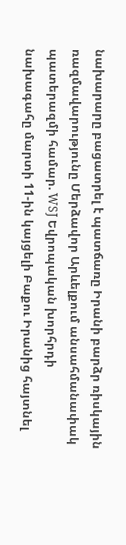նախարարը բացատրել է պատճառը Իրանի բարձր ռիսկային ռազմավարությունը Մերձավոր Արևելքում անսահմանափակ պատերազմի համար. WSJ Եվրոպական խորհրդի նախագահը մարտի 11-ին կայցելի Բաքու Իրանից հայտնել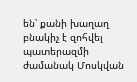են՝ քանի խաղաղ բնակիչ է զոհվել պատերազմի ժամանակ Մոսկվան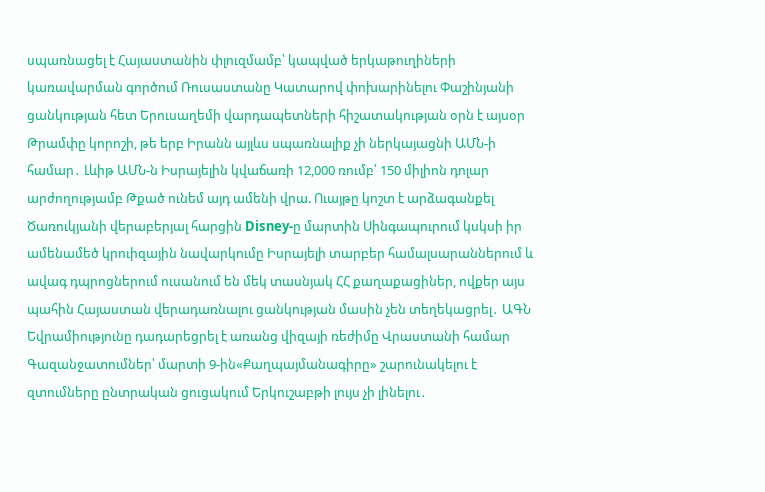սպառնացել է Հայաստանին փլուզմամբ՝ կապված երկաթուղիների կառավարման գործում Ռուսաստանը Կատարով փոխարինելու Փաշինյանի ցանկության հետ Երուսաղեմի վարդապետների հիշատակության օրն է այսօր Թրամփը կորոշի, թե երբ Իրանն այլևս սպառնալիք չի ներկայացնի ԱՄՆ-ի համար․ Լևիթ ԱՄՆ-ն Իսրայելին կվաճառի 12,000 ռումբ՝ 150 միլիոն դոլար արժողությամբ Թքած ունեմ այդ ամենի վրա. Ուայթը կոշտ է արձագանքել Ծառուկյանի վերաբերյալ հարցին Disney-ը մարտին Սինգապուրում կսկսի իր ամենամեծ կրուիզային նավարկումը Իսրայելի տարբեր համալսարաններում և ավագ դպրոցներում ուսանում են մեկ տասնյակ ՀՀ քաղաքացիներ, ովքեր այս պահին Հայաստան վերադառնալու ցանկության մասին չեն տեղեկացրել․ ԱԳՆ Եվրամիությունը դադարեցրել է առանց վիզայի ռեժիմը Վրաստանի համար Գազանջատումներ՝ մարտի 9-ին«Քաղպայմանագիրը» շարունակելու է զտումները ընտրական ցուցակում Երկուշաբթի լույս չի լինելու․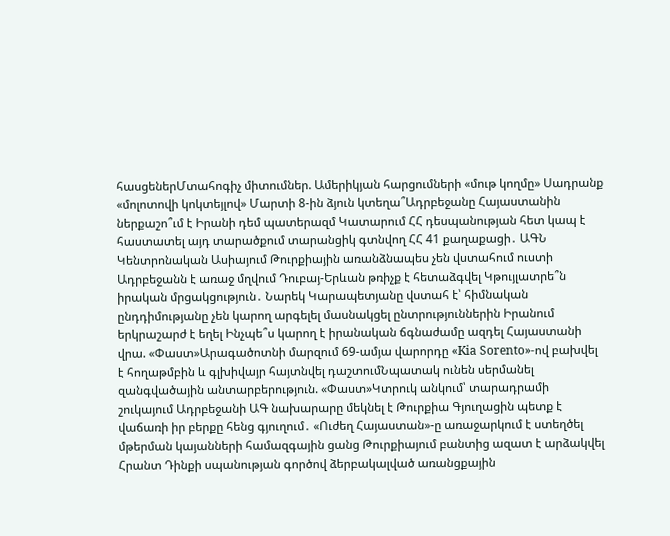հասցեներՄտահոգիչ միտումներ. Ամերիկյան հարցումների «մութ կողմը» Սադրանք «մոլոտովի կոկտեյլով» Մարտի 8-ին ձյուն կտեղա՞Ադրբեջանը Հայաստանին ներքաշո՞ւմ է Իրանի դեմ պատերազմ Կատարում ՀՀ դեսպանության հետ կապ է հաստատել այդ տարածքում տարանցիկ գտնվող ՀՀ 41 քաղաքացի․ ԱԳՆ Կենտրոնական Ասիայում Թուրքիային առանձնապես չեն վստահում ուստի Ադրբեջանն է առաջ մղվում Դուբայ-Երևան թռիչք է հետաձգվել Կթույլատրե՞ն իրական մրցակցություն․ Նարեկ Կարապետյանը վստահ է՝ հիմնական ընդդիմությանը չեն կարող արգելել մասնակցել ընտրություններին Իրանում երկրաշարժ է եղել Ինչպե՞ս կարող է իրանական ճգնաժամը ազդել Հայաստանի վրա. «Փաստ»Արագածոտնի մարզում 69-ամյա վարորդը «Kia Sorento»-ով բախվել է հողաթմբին և գլխիվայր հայտնվել դաշտումՆպատակ ունեն սերմանել զանգվածային անտարբերություն. «Փաստ»Կտրուկ անկում՝ տարադրամի շուկայում Ադրբեջանի ԱԳ նախարարը մեկնել է Թուրքիա Գյուղացին պետք է վաճառի իր բերքը հենց գյուղում․ «Ուժեղ Հայաստան»-ը առաջարկում է ստեղծել մթերման կայանների համազգային ցանց Թուրքիայում բանտից ազատ է արձակվել Հրանտ Դինքի սպանության գործով ձերբակալված առանցքային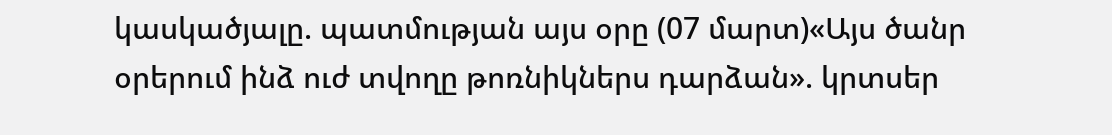կասկածյալը. պատմության այս օրը (07 մարտ)«Այս ծանր օրերում ինձ ուժ տվողը թոռնիկներս դարձան». կրտսեր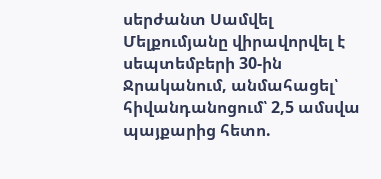սերժանտ Սամվել Մելքումյանը վիրավորվել է սեպտեմբերի 30-ին Ջրականում, անմահացել՝ հիվանդանոցում՝ 2,5 ամսվա պայքարից հետո.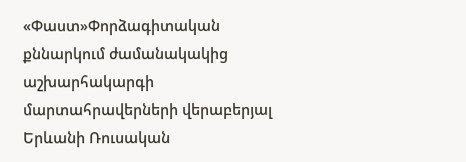«Փաստ»Փորձագիտական քննարկում ժամանակակից աշխարհակարգի մարտահրավերների վերաբերյալ Երևանի Ռուսական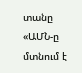տանը «ԱՄՆ-ը մտնում է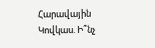Հարավային Կովկաս. Ի՞նչ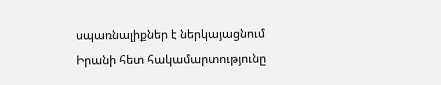սպառնալիքներ է ներկայացնում Իրանի հետ հակամարտությունը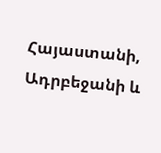Հայաստանի, Ադրբեջանի և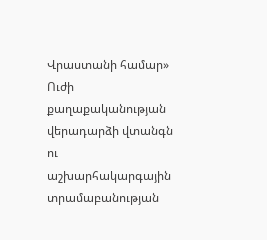Վրաստանի համար» Ուժի քաղաքականության վերադարձի վտանգն ու աշխարհակարգային տրամաբանության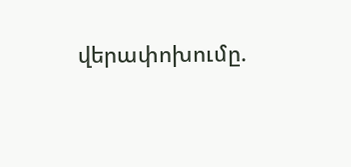վերափոխումը.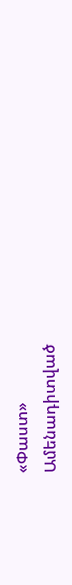«Փաստ»
Ամենադիտված